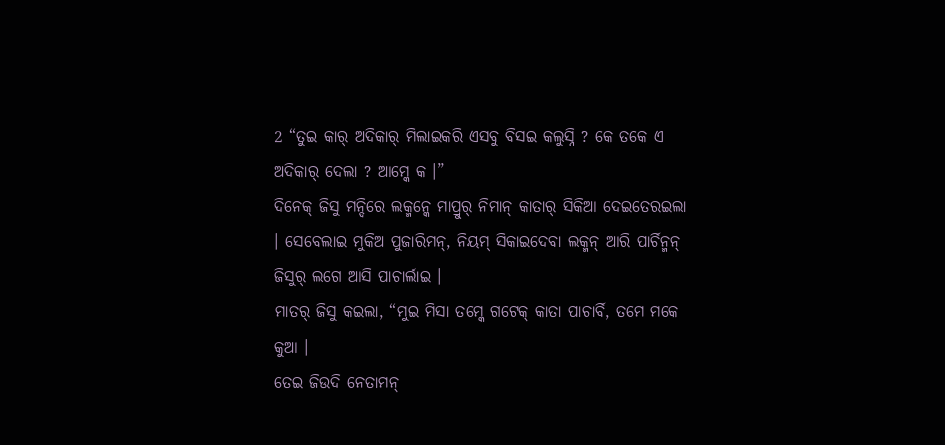2 “ତୁଇ କାର୍ ଅଦିକାର୍ ମିଲାଇକରି ଏସବୁ ବିସଇ କଲୁସ୍ନି ? କେ ତକେ ଏ ଅଦିକାର୍ ଦେଲା ? ଆମ୍କେ କ ।”
ଦିନେକ୍ ଜିସୁ ମନ୍ଦିରେ ଲକ୍ମନ୍କେ ମାପ୍ରୁର୍ ନିମାନ୍ କାତାର୍ ସିକିଆ ଦେଇତେରଇଲା । ସେବେଲାଇ ମୁକିଅ ପୁଜାରିମନ୍, ନିୟମ୍ ସିକାଇଦେବା ଲକ୍ମନ୍ ଆରି ପାର୍ଚିନ୍ମନ୍ ଜିସୁର୍ ଲଗେ ଆସି ପାଚାର୍ଲାଇ ।
ମାତର୍ ଜିସୁ କଇଲା, “ମୁଇ ମିସା ତମ୍କେ ଗଟେକ୍ କାତା ପାଚାର୍ବି, ତମେ ମକେ କୁଆ ।
ତେଇ ଜିଉଦି ନେତାମନ୍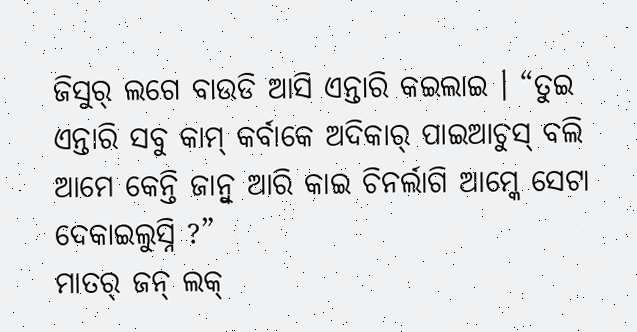ଜିସୁର୍ ଲଗେ ବାଉଡି ଆସି ଏନ୍ତାରି କଇଲାଇ । “ତୁଇ ଏନ୍ତାରି ସବୁ କାମ୍ କର୍ବାକେ ଅଦିକାର୍ ପାଇଆଚୁସ୍ ବଲି ଆମେ କେନ୍ତି ଜାନ୍ବୁ ଆରି କାଇ ଚିନର୍ଲାଗି ଆମ୍କେ ସେଟା ଦେକାଇଲୁସ୍ନି ?”
ମାତର୍ ଜନ୍ ଲକ୍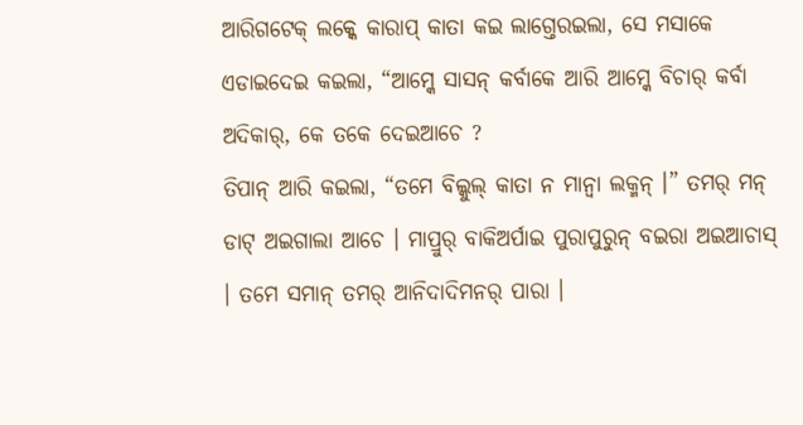ଆରିଗଟେକ୍ ଲକ୍କେ କାରାପ୍ କାତା କଇ ଲାଗ୍ତେରଇଲା, ସେ ମସାକେ ଏଡାଇଦେଇ କଇଲା, “ଆମ୍କେ ସାସନ୍ କର୍ବାକେ ଆରି ଆମ୍କେ ବିଚାର୍ କର୍ବା ଅଦିକାର୍, କେ ତକେ ଦେଇଆଚେ ?
ତିପାନ୍ ଆରି କଇଲା, “ତମେ ବିଲ୍କୁଲ୍ କାତା ନ ମାନ୍ବା ଲକ୍ମନ୍ ।” ତମର୍ ମନ୍ ଡାଟ୍ ଅଇଗାଲା ଆଚେ । ମାପ୍ରୁର୍ ବାକିଅର୍ପାଇ ପୁରାପୁରୁନ୍ ବଇରା ଅଇଆଚାସ୍ । ତମେ ସମାନ୍ ତମର୍ ଆନିଦାଦିମନର୍ ପାରା ।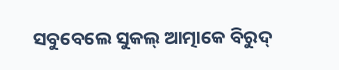ସବୁବେଲେ ସୁକଲ୍ ଆତ୍ମାକେ ବିରୁଦ୍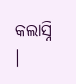କଲାସ୍ନି ।